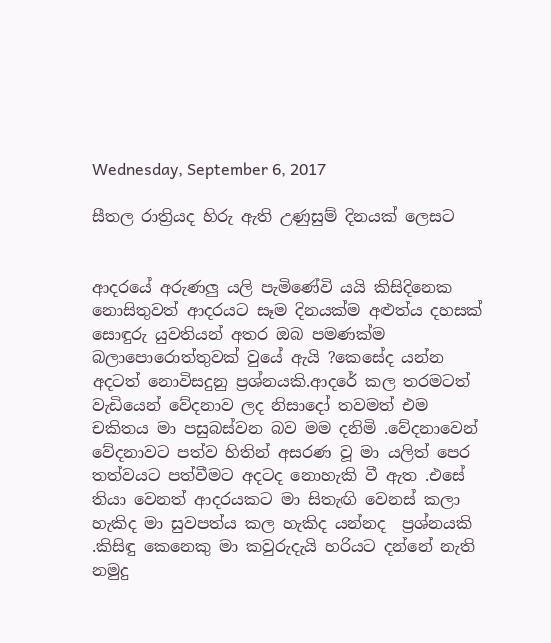Wednesday, September 6, 2017

සීතල රාත්‍රියද හිරු ඇති උණුසුම් දිනයක් ලෙසට


ආදරයේ අරුණලු යලි පැමිණේවි යයි කිසිදිනෙක නොසිතුවත් ආදරයට සෑම දිනයක්ම අළුත්ය දහසක් සොඳුරු යුවතියන් අතර ඔබ පමණක්ම බලාපොරොත්තුවක් වුයේ ඇයි ?කෙසේද යන්න අදටත් නොවිසදුනු ප්‍රශ්නයකි.ආදරේ කල තරමටත් වැඩියෙන් වේදනාව ලද නිසාදෝ තවමත් එම චකිතය මා පසුබස්වන බව මම දනිමි .වේදනාවෙන් වේදනාවට පත්ව හිතින් අසරණ වූ මා යලිත් පෙර තත්වයට පත්වීමට අදටද නොහැකි වී ඇත .එසේ තියා වෙනත් ආදරයකට මා සිතැඟි වෙනස් කලා හැකිද මා සුවපත්ය කල හැකිද යන්නද  ප්‍රශ්නයකි .කිසිඳු කෙනෙකු මා කවුරුදැයි හරියට දන්නේ නැති නමුදු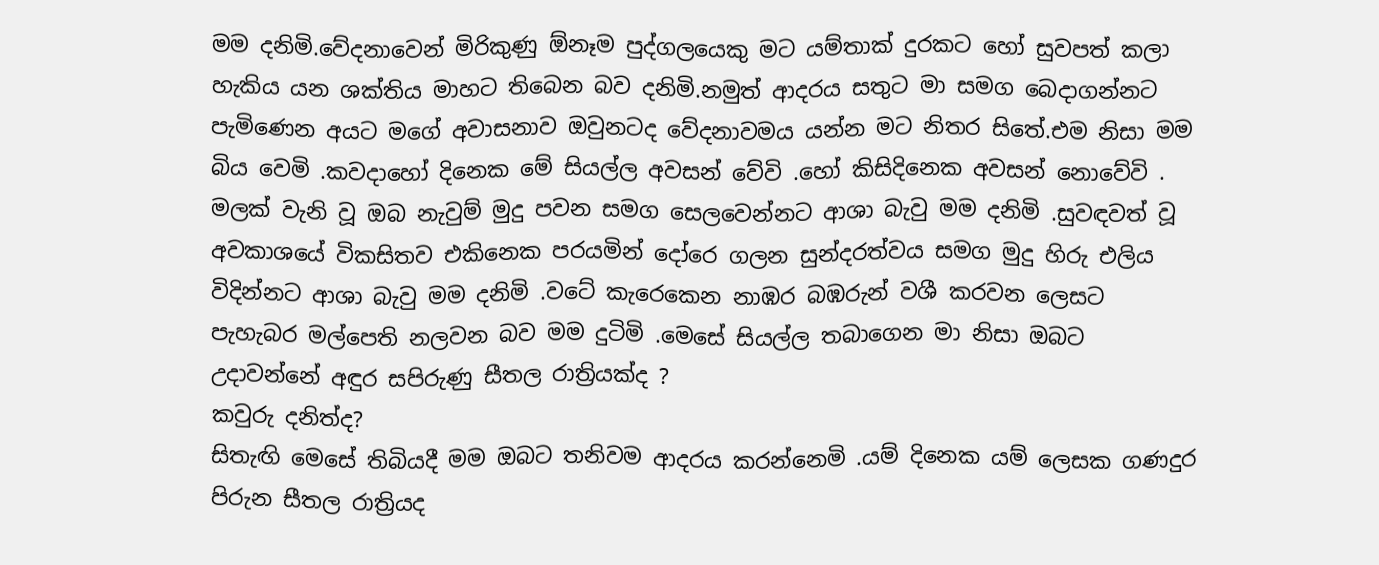මම දනිමි.වේදනාවෙන් මිරිකුණු ඕනෑම පුද්ගලයෙකු මට යම්තාක් දුරකට හෝ සුවපත් කලා හැකිය යන ශක්තිය මාහට තිබෙන බව දනිමි.නමුත් ආදරය සතුට මා සමග බෙදාගන්නට පැමිණෙන අයට මගේ අවාසනාව ඔවුනටද වේදනාවමය යන්න මට නිතර සිතේ.එම නිසා මම බිය වෙමි .කවදාහෝ දිනෙක මේ සියල්ල අවසන් වේවි .හෝ කිසිදිනෙක අවසන් නොවේවි .
මලක් වැනි වූ ඔබ නැවුම් මුදු පවන සමග සෙලවෙන්නට ආශා බැවු මම දනිමි .සුවඳවත් වූ අවකාශයේ විකසිතව එකිනෙක පරයමින් දෝරෙ ගලන සුන්දරත්වය සමග මුදු හිරු එලිය විදින්නට ආශා බැවු මම දනිමි .වටේ කැරෙකෙන නාඹර බඹරුන් වශී කරවන ලෙසට පැහැබර මල්පෙති නලවන බව මම දුටිමි .මෙසේ සියල්ල තබාගෙන මා නිසා ඔබට උදාවන්නේ අඳුර සපිරුණු සීතල රාත්‍රියක්ද ?
කවුරු දනිත්ද?
සිතැඟි මෙසේ තිබියදී මම ඔබට තනිවම ආදරය කරන්නෙමි .යම් දිනෙක යම් ලෙසක ගණදුර පිරුන සීතල රාත්‍රියද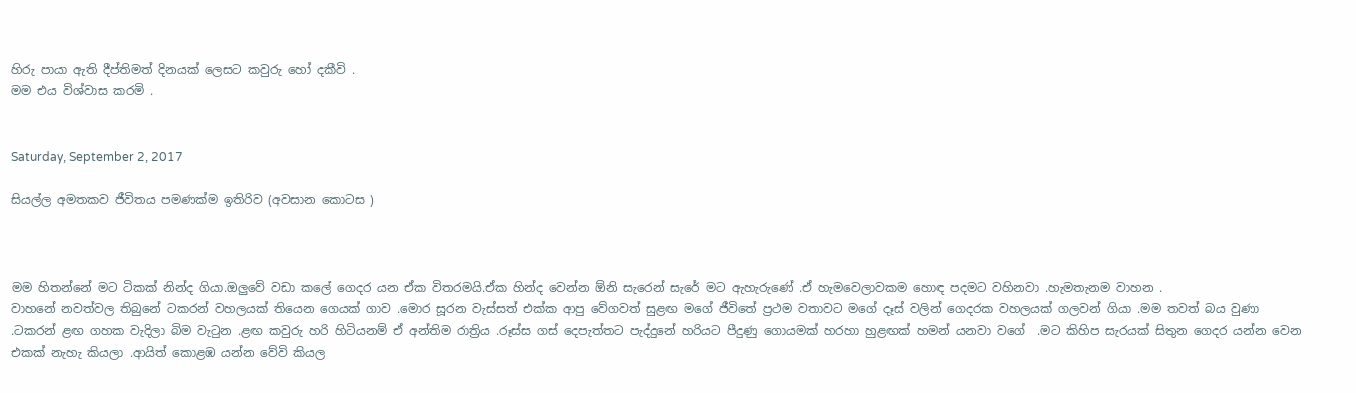හිරු පායා ඇති දීප්තිමත් දිනයක් ලෙසට කවුරු හෝ දකීවි .
මම එය විශ්වාස කරමි .


Saturday, September 2, 2017

සියල්ල අමතකව ජීවිතය පමණක්ම ඉතිරිව (අවසාන කොටස )



මම හිතන්නේ මට ටිකක් නින්ද ගියා.ඔලුවේ වඩා කලේ ගෙදර යන ඒක විතරමයි.ඒක හින්ද වෙන්න ඕනි සැරෙන් සැරේ මට ඇහැරුණේ .ඒ හැමවෙලාවකම හොඳ පදමට වහිනවා .හැමතැනම වාහන .
වාහනේ නවත්වල තිබුනේ ටකරන් වහලයක් තියෙන ගෙයක් ගාව .මොර සූරන වැස්සත් එක්ක ආපු වේගවත් සුළඟ මගේ ජීවිතේ ප්‍රථම වතාවට මගේ දෑස් වලින් ගෙදරක වහලයක් ගලවන් ගියා .මම තවත් බය වුණා .ටකරන් ළඟ ගහක වැදිලා බිම වැටුන .ළඟ කවුරු හරි හිටියනම් ඒ අන්තිම රාත්‍රිය .රූස්ස ගස් දෙපැත්තට පැද්දුනේ හරියට පීදුණු ගොයමක් හරහා හුළඟක් හමන් යනවා වගේ  .මට කිහිප සැරයක් සිතුන ගෙදර යන්න වෙන එකක් නැහැ කියලා .ආයිත් කොළඹ යන්න වේවි කියල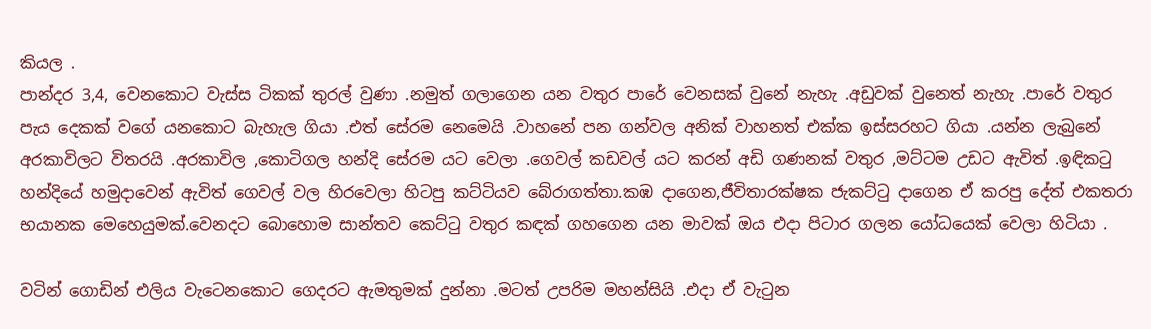කියල .
පාන්දර 3,4, වෙනකොට වැස්ස ටිකක් තුරල් වුණා .නමුත් ගලාගෙන යන වතුර පාරේ වෙනසක් වුනේ නැහැ .අඩුවක් වුනෙත් නැහැ .පාරේ වතුර පැය දෙකක් වගේ යනකොට බැහැල ගියා .එත් සේරම නෙමෙයි .වාහනේ පන ගන්වල අනික් වාහනත් එක්ක ඉස්සරහට ගියා .යන්න ලැබුනේ අරකාවිලට විතරයි .අරකාවිල ,කොටිගල හන්දි සේරම යට වෙලා .ගෙවල් කඩවල් යට කරන් අඩි ගණනක් වතුර ,මට්ටම උඩට ඇවිත් .ඉඳිකටු හන්දියේ හමුදාවෙන් ඇවිත් ගෙවල් වල හිරවෙලා හිටපු කට්ටියව බේරාගත්තා.කඹ දාගෙන,ජීවිතාරක්ෂක ජැකට්ටු දාගෙන ඒ කරපු දේත් එකතරා භයානක මෙහෙයුමක්.වෙනදට බොහොම සාන්තව කෙට්ටු වතුර කඳක් ගහගෙන යන මාවක් ඔය එදා පිටාර ගලන යෝධයෙක් වෙලා හිටියා .

වටින් ගොඩින් එලිය වැටෙනකොට ගෙදරට ඇමතුමක් දුන්නා .මටත් උපරිම මහන්සියි .එදා ඒ වැටුන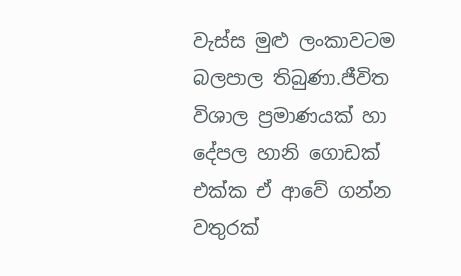වැස්ස මුළු ලංකාවටම බලපාල තිබුණා.ජීවිත විශාල ප්‍රමාණයක් හා දේපල හානි ගොඩක් එක්ක ඒ ආවේ ගන්න වතුරක්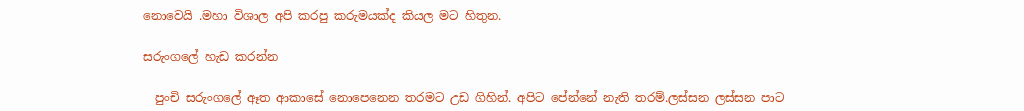නොවෙයි .මහා විශාල අපි කරපු කරුමයක්ද කියල මට හිතුන.

සරුංගලේ හැඩ කරන්න

  පුංචි සරුංගලේ ඈත ආකාසේ නොපෙනෙන තරමට උඩ ගිහින්. අපිට පේන්නේ නැති තරම්.ලස්සන ලස්සන පාට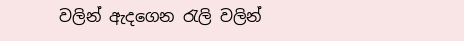වලින් ඇදගෙන රැලි වලින්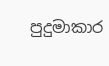පුදුමාකාර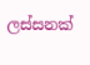ලස්සනක්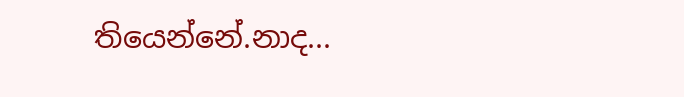තියෙන්නේ.නාද...